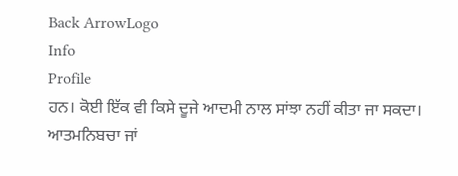Back ArrowLogo
Info
Profile
ਹਨ। ਕੋਈ ਇੱਕ ਵੀ ਕਿਸੇ ਦੂਜੇ ਆਦਮੀ ਨਾਲ ਸਾਂਝਾ ਨਹੀਂ ਕੀਤਾ ਜਾ ਸਕਦਾ। ਆਤਮਨਿਬਚਾ ਜਾਂ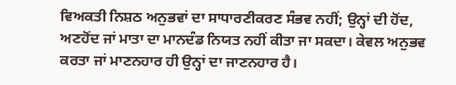ਵਿਅਕਤੀ ਨਿਸ਼ਠ ਅਨੁਭਵਾਂ ਦਾ ਸਾਧਾਰਣੀਕਰਣ ਸੰਭਵ ਨਹੀਂ; ਉਨ੍ਹਾਂ ਦੀ ਹੋਂਦ, ਅਣਹੋਂਦ ਜਾਂ ਮਾਤਾ ਦਾ ਮਾਨਦੰਡ ਨਿਯਤ ਨਹੀਂ ਕੀਤਾ ਜਾ ਸਕਦਾ। ਕੇਵਲ ਅਨੁਭਵ ਕਰਤਾ ਜਾਂ ਮਾਣਨਹਾਰ ਹੀ ਉਨ੍ਹਾਂ ਦਾ ਜਾਣਨਹਾਰ ਹੈ।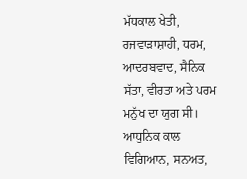ਮੱਧਕਾਲ ਖੇਤੀ, ਰਜਵਾੜਾਸ਼ਾਹੀ, ਧਰਮ, ਆਦਰਬਵਾਦ, ਸੈਨਿਕ ਸੱਤਾ, ਵੀਰਤਾ ਅਤੇ ਪਰਮ ਮਨੁੱਖ ਦਾ ਯੁਗ ਸੀ। ਆਧੁਨਿਕ ਕਾਲ ਵਿਗਿਆਨ, ਸਨਅਤ,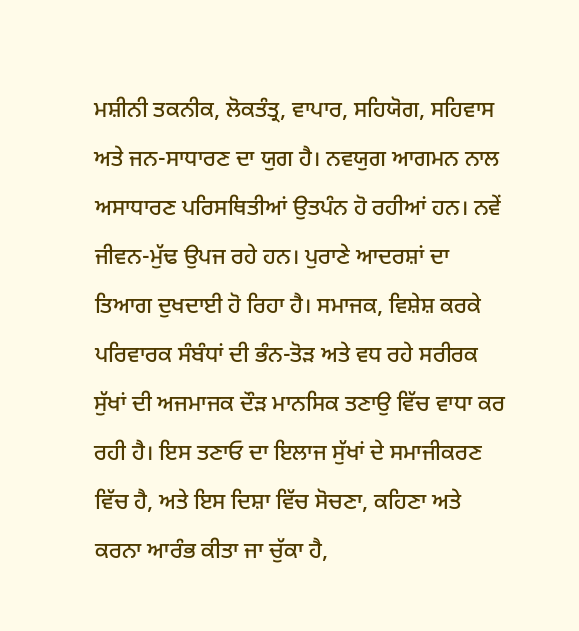ਮਸ਼ੀਨੀ ਤਕਨੀਕ, ਲੋਕਤੰਤ੍ਰ, ਵਾਪਾਰ, ਸਹਿਯੋਗ, ਸਹਿਵਾਸ ਅਤੇ ਜਨ-ਸਾਧਾਰਣ ਦਾ ਯੁਗ ਹੈ। ਨਵਯੁਗ ਆਗਮਨ ਨਾਲ ਅਸਾਧਾਰਣ ਪਰਿਸਥਿਤੀਆਂ ਉਤਪੰਨ ਹੋ ਰਹੀਆਂ ਹਨ। ਨਵੇਂ ਜੀਵਨ-ਮੁੱਢ ਉਪਜ ਰਹੇ ਹਨ। ਪੁਰਾਣੇ ਆਦਰਸ਼ਾਂ ਦਾ ਤਿਆਗ ਦੁਖਦਾਈ ਹੋ ਰਿਹਾ ਹੈ। ਸਮਾਜਕ, ਵਿਸ਼ੇਸ਼ ਕਰਕੇ ਪਰਿਵਾਰਕ ਸੰਬੰਧਾਂ ਦੀ ਭੰਨ-ਤੋੜ ਅਤੇ ਵਧ ਰਹੇ ਸਰੀਰਕ ਸੁੱਖਾਂ ਦੀ ਅਜਮਾਜਕ ਦੌੜ ਮਾਨਸਿਕ ਤਣਾਉ ਵਿੱਚ ਵਾਧਾ ਕਰ ਰਹੀ ਹੈ। ਇਸ ਤਣਾਓ ਦਾ ਇਲਾਜ ਸੁੱਖਾਂ ਦੇ ਸਮਾਜੀਕਰਣ ਵਿੱਚ ਹੈ, ਅਤੇ ਇਸ ਦਿਸ਼ਾ ਵਿੱਚ ਸੋਚਣਾ, ਕਹਿਣਾ ਅਤੇ ਕਰਨਾ ਆਰੰਭ ਕੀਤਾ ਜਾ ਚੁੱਕਾ ਹੈ,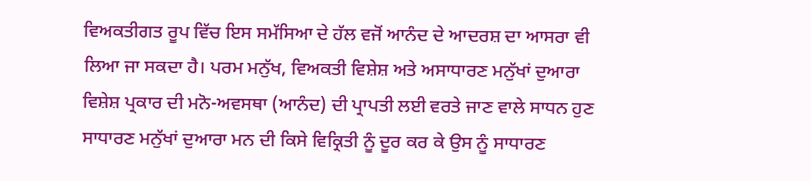ਵਿਅਕਤੀਗਤ ਰੂਪ ਵਿੱਚ ਇਸ ਸਮੱਸਿਆ ਦੇ ਹੱਲ ਵਜੋਂ ਆਨੰਦ ਦੇ ਆਦਰਸ਼ ਦਾ ਆਸਰਾ ਵੀ ਲਿਆ ਜਾ ਸਕਦਾ ਹੈ। ਪਰਮ ਮਨੁੱਖ, ਵਿਅਕਤੀ ਵਿਸ਼ੇਸ਼ ਅਤੇ ਅਸਾਧਾਰਣ ਮਨੁੱਖਾਂ ਦੁਆਰਾ ਵਿਸ਼ੇਸ਼ ਪ੍ਰਕਾਰ ਦੀ ਮਨੋ-ਅਵਸਥਾ (ਆਨੰਦ) ਦੀ ਪ੍ਰਾਪਤੀ ਲਈ ਵਰਤੇ ਜਾਣ ਵਾਲੇ ਸਾਧਨ ਹੁਣ ਸਾਧਾਰਣ ਮਨੁੱਖਾਂ ਦੁਆਰਾ ਮਨ ਦੀ ਕਿਸੇ ਵਿਕ੍ਰਿਤੀ ਨੂੰ ਦੂਰ ਕਰ ਕੇ ਉਸ ਨੂੰ ਸਾਧਾਰਣ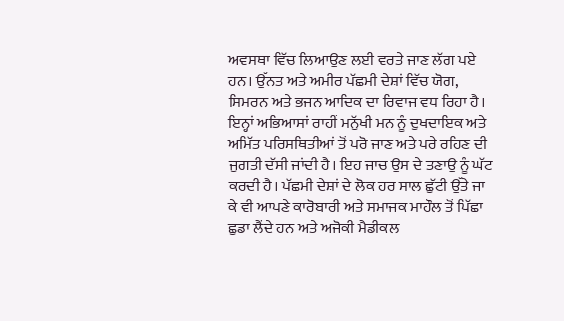ਅਵਸਥਾ ਵਿੱਚ ਲਿਆਉਣ ਲਈ ਵਰਤੇ ਜਾਣ ਲੱਗ ਪਏ ਹਨ। ਉੱਨਤ ਅਤੇ ਅਮੀਰ ਪੱਛਮੀ ਦੇਸ਼ਾਂ ਵਿੱਚ ਯੋਗ, ਸਿਮਰਨ ਅਤੇ ਭਜਨ ਆਦਿਕ ਦਾ ਰਿਵਾਜ ਵਧ ਰਿਹਾ ਹੈ। ਇਨ੍ਹਾਂ ਅਭਿਆਸਾਂ ਰਾਹੀਂ ਮਨੁੱਖੀ ਮਨ ਨੂੰ ਦੁਖਦਾਇਕ ਅਤੇ ਅਮਿੱਤ ਪਰਿਸਥਿਤੀਆਂ ਤੋਂ ਪਰੋ ਜਾਣ ਅਤੇ ਪਰੇ ਰਹਿਣ ਦੀ ਜੁਗਤੀ ਦੱਸੀ ਜਾਂਦੀ ਹੈ। ਇਹ ਜਾਚ ਉਸ ਦੇ ਤਣਾਉ ਨੂੰ ਘੱਟ ਕਰਦੀ ਹੈ। ਪੱਛਮੀ ਦੇਸ਼ਾਂ ਦੇ ਲੋਕ ਹਰ ਸਾਲ ਛੁੱਟੀ ਉੱਤੇ ਜਾ ਕੇ ਵੀ ਆਪਣੇ ਕਾਰੋਬਾਰੀ ਅਤੇ ਸਮਾਜਕ ਮਾਹੌਲ ਤੋਂ ਪਿੱਛਾ ਛੁਡਾ ਲੈਂਦੇ ਹਨ ਅਤੇ ਅਜੋਕੀ ਮੈਡੀਕਲ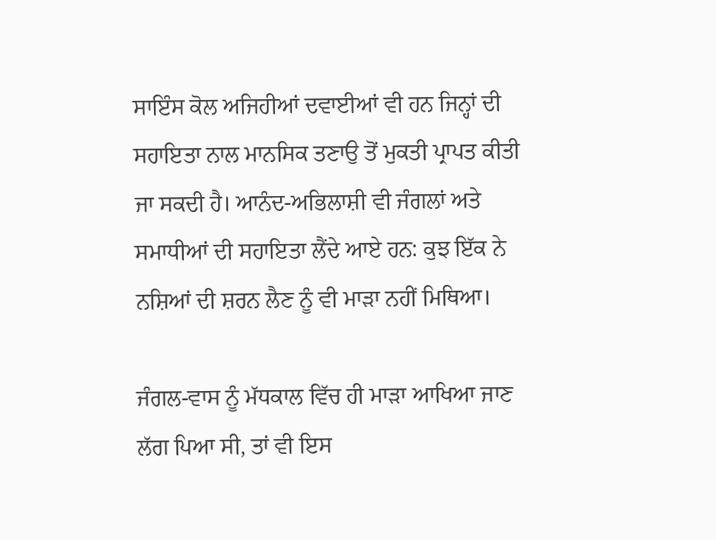ਸਾਇੰਸ ਕੋਲ ਅਜਿਹੀਆਂ ਦਵਾਈਆਂ ਵੀ ਹਨ ਜਿਨ੍ਹਾਂ ਦੀ ਸਹਾਇਤਾ ਨਾਲ ਮਾਨਸਿਕ ਤਣਾਉ ਤੋਂ ਮੁਕਤੀ ਪ੍ਰਾਪਤ ਕੀਤੀ ਜਾ ਸਕਦੀ ਹੈ। ਆਨੰਦ-ਅਭਿਲਾਸ਼ੀ ਵੀ ਜੰਗਲਾਂ ਅਤੇ ਸਮਾਧੀਆਂ ਦੀ ਸਹਾਇਤਾ ਲੈਂਦੇ ਆਏ ਹਨ: ਕੁਝ ਇੱਕ ਨੇ ਨਸ਼ਿਆਂ ਦੀ ਸ਼ਰਨ ਲੈਣ ਨੂੰ ਵੀ ਮਾੜਾ ਨਹੀਂ ਮਿਥਿਆ।

ਜੰਗਲ-ਵਾਸ ਨੂੰ ਮੱਧਕਾਲ ਵਿੱਚ ਹੀ ਮਾੜਾ ਆਖਿਆ ਜਾਣ ਲੱਗ ਪਿਆ ਸੀ, ਤਾਂ ਵੀ ਇਸ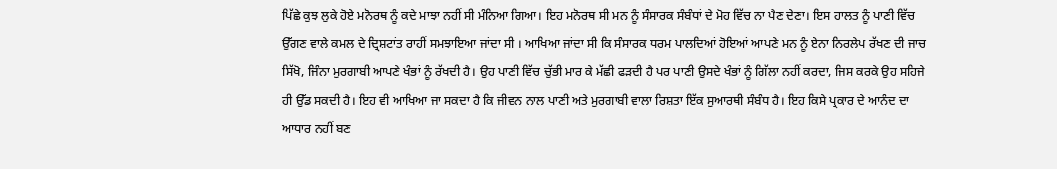ਪਿੱਛੇ ਕੁਝ ਲੁਕੇ ਹੋਏ ਮਨੋਰਥ ਨੂੰ ਕਦੇ ਮਾਝਾ ਨਹੀਂ ਸੀ ਮੰਨਿਆ ਗਿਆ। ਇਹ ਮਨੋਰਥ ਸੀ ਮਨ ਨੂੰ ਸੰਸਾਰਕ ਸੰਬੰਧਾਂ ਦੇ ਮੋਹ ਵਿੱਚ ਨਾ ਪੈਣ ਦੇਣਾ। ਇਸ ਹਾਲਤ ਨੂੰ ਪਾਣੀ ਵਿੱਚ ਉੱਗਣ ਵਾਲੇ ਕਮਲ ਦੇ ਦ੍ਰਿਸ਼ਟਾਂਤ ਰਾਹੀਂ ਸਮਝਾਇਆ ਜਾਂਦਾ ਸੀ । ਆਖਿਆ ਜਾਂਦਾ ਸੀ ਕਿ ਸੰਸਾਰਕ ਧਰਮ ਪਾਲਦਿਆਂ ਹੋਇਆਂ ਆਪਣੇ ਮਨ ਨੂੰ ਏਨਾ ਨਿਰਲੇਪ ਰੱਖਣ ਦੀ ਜਾਚ ਸਿੱਖੋ, ਜਿੰਨਾ ਮੁਰਗਾਬੀ ਆਪਣੇ ਖੰਭਾਂ ਨੂੰ ਰੱਖਦੀ ਹੈ। ਉਹ ਪਾਣੀ ਵਿੱਚ ਚੁੱਭੀ ਮਾਰ ਕੇ ਮੱਛੀ ਫੜਦੀ ਹੈ ਪਰ ਪਾਣੀ ਉਸਦੇ ਖੰਭਾਂ ਨੂੰ ਗਿੱਲਾ ਨਹੀਂ ਕਰਦਾ, ਜਿਸ ਕਰਕੇ ਉਹ ਸਹਿਜੇ ਹੀ ਉੱਡ ਸਕਦੀ ਹੈ। ਇਹ ਵੀ ਆਖਿਆ ਜਾ ਸਕਦਾ ਹੈ ਕਿ ਜੀਵਨ ਨਾਲ ਪਾਣੀ ਅਤੇ ਮੁਰਗਾਬੀ ਵਾਲਾ ਰਿਸ਼ਤਾ ਇੱਕ ਸੁਆਰਥੀ ਸੰਬੰਧ ਹੈ। ਇਹ ਕਿਸੇ ਪ੍ਰਕਾਰ ਦੇ ਆਨੰਦ ਦਾ ਆਧਾਰ ਨਹੀਂ ਬਣ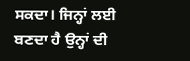ਸਕਦਾ। ਜਿਨ੍ਹਾਂ ਲਈ ਬਣਦਾ ਹੈ ਉਨ੍ਹਾਂ ਦੀ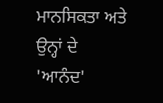ਮਾਨਸਿਕਤਾ ਅਤੇ ਉਨ੍ਹਾਂ ਦੇ 'ਆਨੰਦ'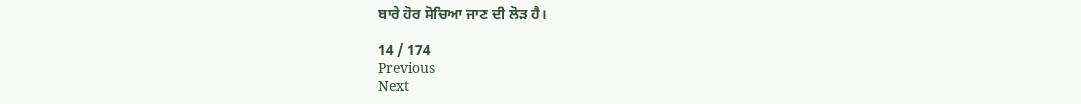ਬਾਰੇ ਹੋਰ ਸੋਚਿਆ ਜਾਣ ਦੀ ਲੋੜ ਹੈ।

14 / 174
Previous
Next